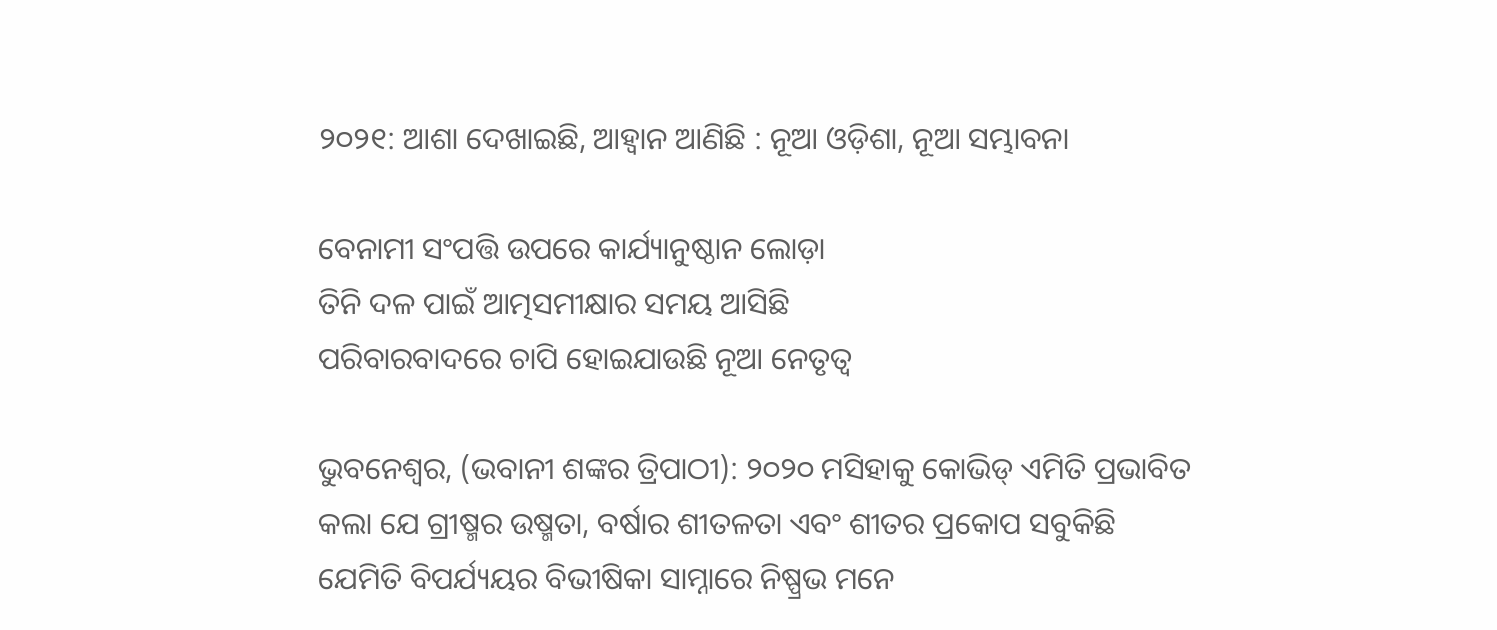୨୦୨୧: ଆଶା ଦେଖାଇଛି, ଆହ୍ବାନ ଆଣିଛି : ନୂଆ ଓଡ଼ିଶା, ନୂଆ ସମ୍ଭାବନା

ବେନାମୀ ସଂପତ୍ତି ଉପରେ କାର୍ଯ୍ୟାନୁଷ୍ଠାନ ଲୋଡ଼ା
ତିନି ଦଳ ପାଇଁ ଆତ୍ମସମୀକ୍ଷାର ସମୟ ଆସିଛି
ପରିବାରବାଦରେ ଚାପି ହୋଇଯାଉଛି ନୂଆ ନେତୃତ୍ବ

ଭୁବନେଶ୍ବର, (ଭବାନୀ ଶଙ୍କର ତ୍ରିପାଠୀ): ୨୦୨୦ ମସିହାକୁ କୋଭିଡ୍ ଏମିତି ପ୍ରଭାବିତ କଲା ଯେ ଗ୍ରୀଷ୍ମର ଉଷ୍ମତା, ବର୍ଷାର ଶୀତଳତା ଏବଂ ଶୀତର ପ୍ରକୋପ ସବୁକିଛି ଯେମିତି ବିପର୍ଯ୍ୟୟର ବିଭୀଷିକା ସାମ୍ନାରେ ନିଷ୍ପ୍ରଭ ମନେ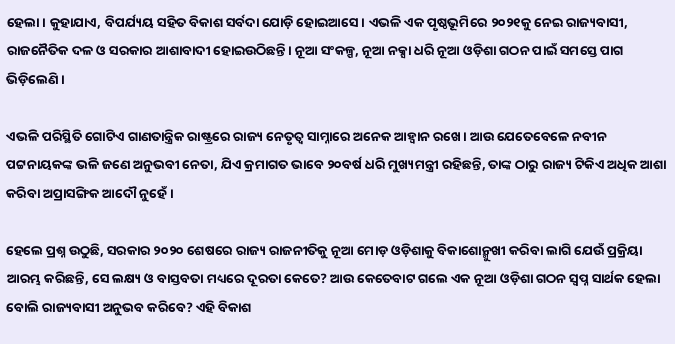ହେଲା। କୁହାଯାଏ, ବିପର୍ଯ୍ୟୟ ସହିତ ବିକାଶ ସର୍ବଦା ଯୋଡ଼ି ହୋଇଆସେ। ଏଭଳି ଏକ ପୃଷ୍ଠଭୂମିରେ ୨୦୨୧କୁ ନେଇ ରାଜ୍ୟବାସୀ, ରାଜନୈତିକ ଦଳ ଓ ସରକାର ଆଶାବାଦୀ ହୋଇଉଠିଛନ୍ତି। ନୂଆ ସଂକଳ୍ପ, ନୂଆ ନକ୍ସା ଧରି ନୂଆ ଓଡ଼ିଶା ଗଠନ ପାଇଁ ସମସ୍ତେ ପାଗ ଭିଡ଼ିଲେଣି।

ଏଭଳି ପରିସ୍ଥିତି ଗୋଟିଏ ଗାଣତାନ୍ତ୍ରିକ ରାଷ୍ଟ୍ରରେ ରାଜ୍ୟ ନେତୃତ୍ବ ସାମ୍ନାରେ ଅନେକ ଆହ୍ବାନ ରଖେ। ଆଉ ଯେତେବେଳେ ନବୀନ ପଟ୍ଟନାୟକଙ୍କ ଭଳି ଜଣେ ଅନୁଭବୀ ନେତା, ଯିଏ କ୍ରମାଗତ ଭାବେ ୨୦ବର୍ଷ ଧରି ମୁଖ୍ୟମନ୍ତ୍ରୀ ରହିଛନ୍ତି, ତାଙ୍କ ଠାରୁ ରାଜ୍ୟ ଟିକିଏ ଅଧିକ ଆଶା କରିବା ଅପ୍ରାସଙ୍ଗିକ ଆଦୌ ନୁହେଁ।

ହେଲେ ପ୍ରଶ୍ନ ଉଠୁଛି, ସରକାର ୨୦୨୦ ଶେଷରେ ରାଜ୍ୟ ରାଜନୀତିକୁ ନୂଆ ମୋଡ଼ ଓଡ଼ିଶାକୁ ବିକାଶୋନ୍ମୁଖୀ କରିବା ଲାଗି ଯେଉଁ ପ୍ରକ୍ରିୟା ଆରମ୍ଭ କରିଛନ୍ତି, ସେ ଲକ୍ଷ୍ୟ ଓ ବାସ୍ତବତା ମଧ୍ୟରେ ଦୂରତା କେତେ? ଆଉ କେତେବାଟ ଗଲେ ଏକ ନୂଆ ଓଡ଼ିଶା ଗଠନ ସ୍ବପ୍ନ ସାର୍ଥକ ହେଲା ବୋଲି ରାଜ୍ୟବାସୀ ଅନୁଭବ କରିବେ? ଏହି ବିକାଶ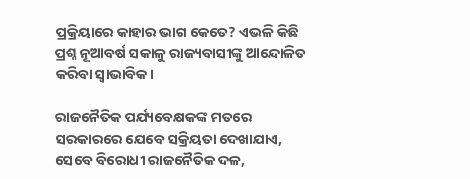ପ୍ରକ୍ରିୟାରେ କାହାର ଭାଗ କେତେ? ଏଭଳି କିଛି ପ୍ରଶ୍ନ ନୂଆବର୍ଷ ସକାଳୁ ରାଜ୍ୟବାସୀଙ୍କୁ ଆନ୍ଦୋଳିତ କରିବା ସ୍ବାଭାବିକ।

ରାଜନୈତିକ ପର୍ଯ୍ୟବେକ୍ଷକଙ୍କ ମତରେ ସରକାରରେ ଯେବେ ସକ୍ରିୟତା ଦେଖାଯାଏ, ସେବେ ବିରୋଧୀ ରାଜନୈତିକ ଦଳ,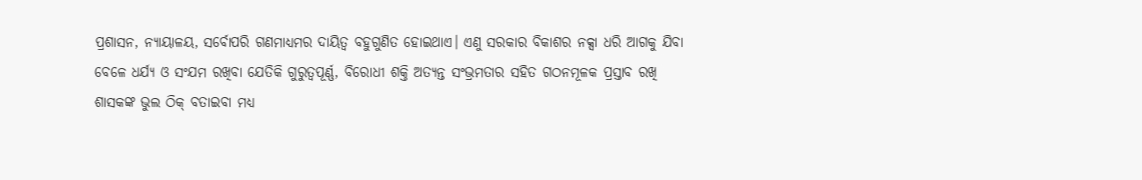ପ୍ରଶାସନ, ନ୍ୟାୟାଳୟ, ସର୍ବୋପରି ଗଣମାଧ୍ୟମର ଦାୟିତ୍ବ ବହୁଗୁଣିତ ହୋଇଥାଏ। ଏଣୁ ସରକାର ବିକାଶର ନକ୍ସା ଧରି ଆଗକୁ ଯିବା ବେଳେ ଧର୍ଯ୍ୟ ଓ ସଂଯମ ରଖିବା ଯେତିକି ଗୁରୁତ୍ବପୂର୍ଣ୍ଣ, ବିରୋଧୀ ଶକ୍ତି ଅତ୍ୟନ୍ତ ସଂଭ୍ରମତାର ସହିତ ଗଠନମୂଳକ ପ୍ରସ୍ତାବ ରଖି ଶାସକଙ୍କ ଭୁଲ ଠିକ୍‌ ବତାଇବା ମଧ୍ୟ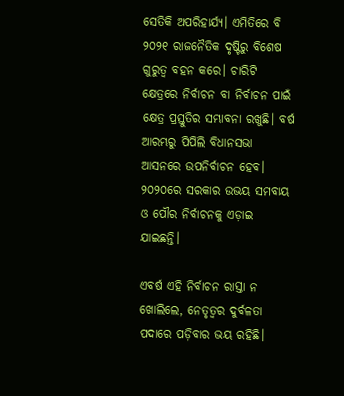ସେତିକି ଅପରିହାର୍ଯ୍ୟ। ଏମିତିରେ ବି ୨୦୨୧ ରାଜନୈତିକ ଦୃଷ୍ଟିରୁ ବିଶେଷ ଗୁରୁତ୍ବ ବହନ କରେ। ଚାରିଟି କ୍ଷେତ୍ରରେ ନିର୍ବାଚନ ବା ନିର୍ବାଚନ ପାଇଁ କ୍ଷେତ୍ର ପ୍ରସ୍ତୁତିର ସମ୍ଭାବନା ରଖୁଛି। ବର୍ଷ ଆରମ୍ଭରୁ ପିପିଲି ବିଧାନସଭା ଆସନରେ ଉପନିର୍ବାଚନ ହେବ। ୨୦୨୦ରେ ସରକାର ଉଭୟ ସମବାୟ ଓ ପୌର ନିର୍ବାଚନକୁ ଏଡ଼ାଇ ଯାଇଛନ୍ତି।

ଏବର୍ଷ ଏହି ନିର୍ବାଚନ ରାସ୍ତା ନ ଖୋଲିଲେ, ନେତୃତ୍ବର ଦୁର୍ବଳତା ପଦାରେ ପଡ଼ିବାର ଭୟ ରହିଛି।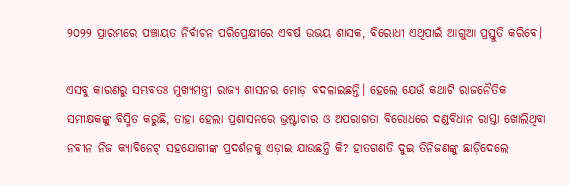୨୦୨୨ ପ୍ରାରମ୍ଭରେ ପଞ୍ଚାୟତ ନିର୍ବାଚନ ପରିପ୍ରେକ୍ଷୀରେ ଏବର୍ଷ ଉଭୟ ଶାସକ, ବିରୋଧୀ ଏଥିପାଇଁ ଆଗୁଆ ପ୍ରସ୍ତୁତି କରିବେ।

ଏସବୁ କାରଣରୁ ସମ୍ଭବତଃ ମୁଖ୍ୟମନ୍ତ୍ରୀ ରାଜ୍ୟ ଶାସନର ମୋଡ଼ ବଦଳାଇଛନ୍ତି। ହେଲେ ଯେଉଁ କଥାଟି ରାଜନୈତିକ ସମୀକ୍ଷକଙ୍କୁ ବିସ୍ମିତ କରୁଛି, ତାହା ହେଲା ପ୍ରଶାସନରେ ଭ୍ରଷ୍ଟାଚାର ଓ ଅପରାଗତା ବିରୋଧରେ ଦଣ୍ଡବିଧାନ ରାସ୍ତା ଖୋଲିଥିବା ନବୀନ ନିଜ କ୍ୟାବିନେଟ୍ ସହଯୋଗୀଙ୍କ ପ୍ରଦର୍ଶନକୁ ଏଡ଼ାଇ ଯାଉଛନ୍ତି କି? ହାତଗଣତି ଦୁଇ ତିନିଜଣଙ୍କୁ ଛାଡ଼ିଦେଲେ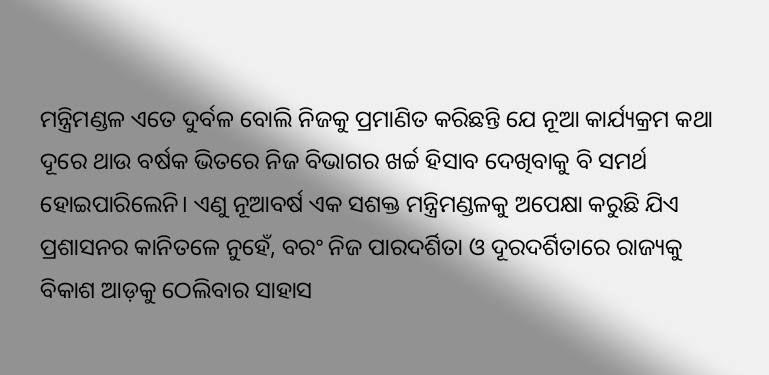ମନ୍ତ୍ରିମଣ୍ଡଳ ଏତେ ଦୁର୍ବଳ ବୋଲି ନିଜକୁ ପ୍ରମାଣିତ କରିଛନ୍ତି ଯେ ନୂଆ କାର୍ଯ୍ୟକ୍ରମ କଥା ଦୂରେ ଥାଉ ବର୍ଷକ ଭିତରେ ନିଜ ବିଭାଗର ଖର୍ଚ୍ଚ ହିସାବ ଦେଖିବାକୁ ବି ସମର୍ଥ ହୋଇପାରିଲେନି। ଏଣୁ ନୂଆବର୍ଷ ଏକ ସଶକ୍ତ ମନ୍ତ୍ରିମଣ୍ଡଳକୁ ଅପେକ୍ଷା କରୁଛି ଯିଏ ପ୍ରଶାସନର କାନିତଳେ ନୁହେଁ, ବରଂ ନିଜ ପାରଦର୍ଶିତା ଓ ଦୂରଦର୍ଶିତାରେ ରାଜ୍ୟକୁ ବିକାଶ ଆଡ଼କୁ ଠେଲିବାର ସାହାସ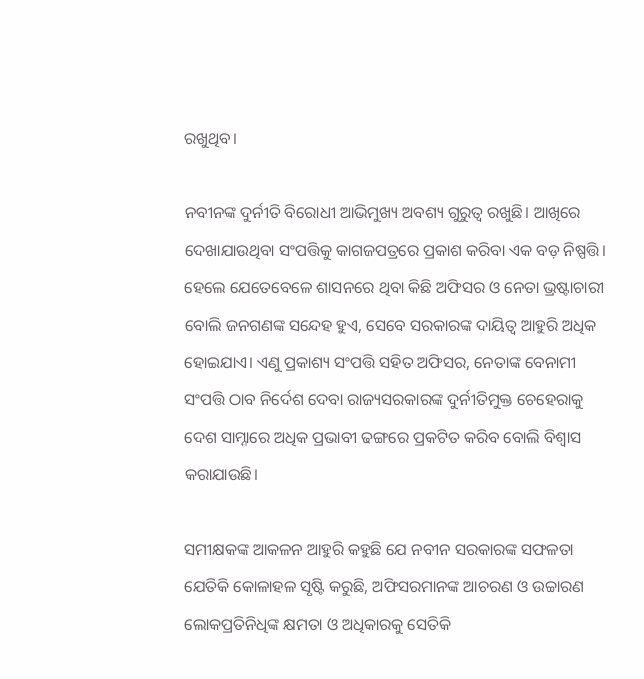ରଖୁଥିବ।

ନବୀନଙ୍କ ଦୁର୍ନୀତି ବିରୋଧୀ ଆଭିମୁଖ୍ୟ ଅବଶ୍ୟ ଗୁରୁତ୍ବ ରଖୁଛି। ଆଖିରେ ଦେଖାଯାଉଥିବା ସଂପତ୍ତିକୁ କାଗଜପତ୍ରରେ ପ୍ରକାଶ କରିବା ଏକ ବଡ଼ ନିଷ୍ପତ୍ତି। ହେଲେ ଯେତେବେଳେ ଶାସନରେ ଥିବା କିଛି ଅଫିସର ଓ ନେତା ଭ୍ରଷ୍ଟାଚାରୀ ବୋଲି ଜନଗଣଙ୍କ ସନ୍ଦେହ ହୁଏ, ସେବେ ସରକାରଙ୍କ ଦାୟିତ୍ବ ଆହୁରି ଅଧିକ ହୋଇଯାଏ। ଏଣୁ ପ୍ରକାଶ୍ୟ ସଂପତ୍ତି ସହିତ ଅଫିସର, ନେତାଙ୍କ ବେନାମୀ ସଂପତ୍ତି ଠାବ ନିର୍ଦେଶ ଦେବା ରାଜ୍ୟସରକାରଙ୍କ ଦୁର୍ନୀତିମୁକ୍ତ ଚେହେରାକୁ ଦେଶ ସାମ୍ନାରେ ଅଧିକ ପ୍ରଭାବୀ ଢଙ୍ଗରେ ପ୍ରକଟିତ କରିବ ବୋଲି ବିଶ୍ବାସ କରାଯାଉଛି।

ସମୀକ୍ଷକଙ୍କ ଆକଳନ ଆହୁରି କହୁଛି ଯେ ନବୀନ ସରକାରଙ୍କ ସଫଳତା ଯେତିକି କୋଳାହଳ ସୃଷ୍ଟି କରୁଛି, ଅଫିସରମାନଙ୍କ ଆଚରଣ ଓ ଉଚ୍ଚାରଣ ଲୋକପ୍ରତିନିଧିଙ୍କ କ୍ଷମତା ଓ ଅଧିକାରକୁ ସେତିକି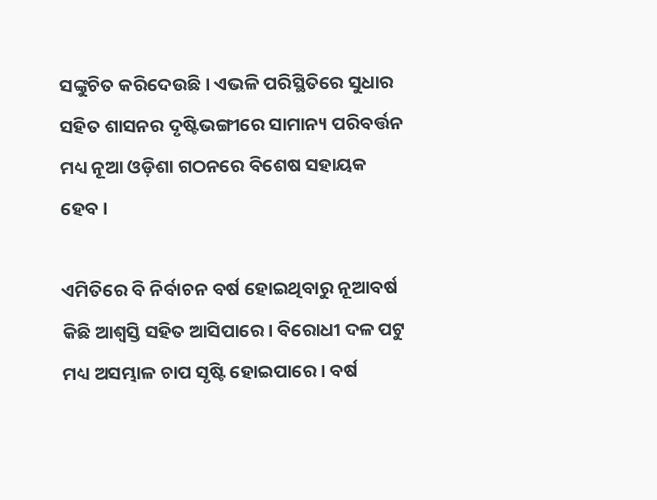ସଙ୍କୁଚିତ କରିଦେଉଛି। ଏଭଳି ପରିସ୍ଥିତିରେ ସୁଧାର ସହିତ ଶାସନର ଦୃଷ୍ଟିଭଙ୍ଗୀରେ ସାମାନ୍ୟ ପରିବର୍ତ୍ତନ ମଧ୍ୟ ନୂଆ ଓଡ଼ିଶା ଗଠନରେ ବିଶେଷ ସହାୟକ ହେବ।

ଏମିତିରେ ବି ନିର୍ବାଚନ ବର୍ଷ ହୋଇଥିବାରୁ ନୂଆବର୍ଷ କିଛି ଆଶ୍ୱସ୍ତି ସହିତ ଆସିପାରେ। ବିରୋଧୀ ଦଳ ପଟୁ ମଧ୍ୟ ଅସମ୍ଭାଳ ଚାପ ସୃଷ୍ଟି ହୋଇପାରେ। ବର୍ଷ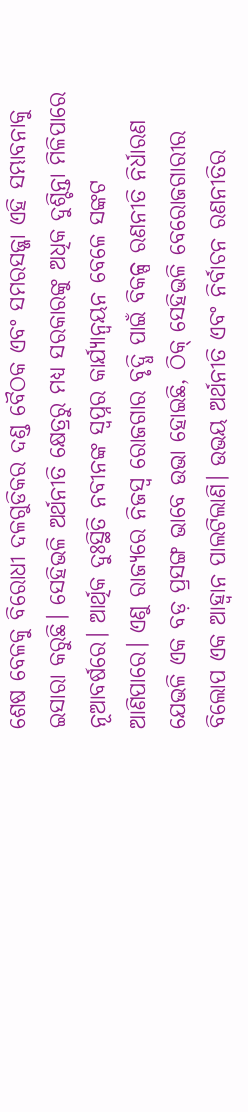ଶେଷ ବେଳକୁ ବିରୋଧୀ ଦଳଗୁଡିକର ଦଣ୍ଡ ବୈଠକ ଏବଂ ସମରସଜ୍ଜା ଏହି ସମ୍ଭାବନାକୁ ଇସାରା କରୁଛି। ସେହିଭଳି ଅର୍ଥନୀତି କ୍ଷେତ୍ରରୁ ମଧ୍ୟ ସରକାରଙ୍କୁ ଅଧିକ ଦୁଶ୍ଚିନ୍ତା ମିଳିପାରେ ନୂଆବର୍ଷରେ। ଆର୍ଥିକ ଦୁଃସ୍ଥିତି ନବୀନଙ୍କ ସ୍ବପ୍ନର କାର୍ଯ୍ୟାନ୍ବୟନ ବେଳେ ସଙ୍କଟ ଆଣିପାରେ। ଏଣୁ ରାଜ୍ୟରେ ନିଜସ୍ବ ରୋଜଗାର ବୃଦ୍ଧି ପାଇଁ ବିକଳ୍ପ ରଣନୀତି ନିର୍ଧାରଣ ଯେଭଳି ଏକ ବଡ଼ ପ୍ରସଙ୍ଗ ଭାବେ ଉଭା ହୋଇଛି, ଠିକ୍ ସେହିଭଳି ବେରୋଜଗାରୀର ବିଲୋପ ଏକ ଆହ୍ବାନ ପାଲଟିଲାଣି। ଉଭୟ ଅର୍ଥନୀତି ଏବଂ ନିର୍ବାଚନ ରଣନୀତିର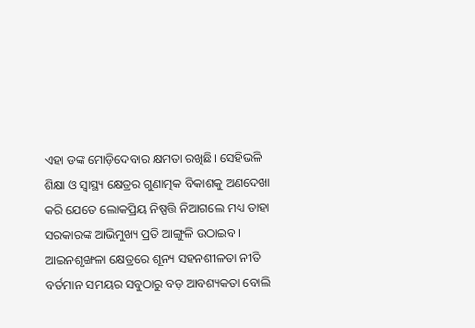ଏହା ଡଙ୍କ ମୋଡ଼ିଦେବାର କ୍ଷମତା ରଖିଛି। ସେହିଭଳି ଶିକ୍ଷା ଓ ସ୍ବାସ୍ଥ୍ୟ କ୍ଷେତ୍ରର ଗୁଣାତ୍ମକ ବିକାଶକୁ ଅଣଦେଖା କରି ଯେତେ ଲୋକପ୍ରିୟ ନିଷ୍ପତ୍ତି ନିଆଗଲେ ମଧ୍ୟ ତାହା ସରକାରଙ୍କ ଆଭିମୁଖ୍ୟ ପ୍ରତି ଆଙ୍ଗୁଳି ଉଠାଇବ। ଆଇନଶୃଙ୍ଖଳା କ୍ଷେତ୍ରରେ ଶୂନ୍ୟ ସହନଶୀଳତା ନୀତି ବର୍ତମାନ ସମୟର ସବୁଠାରୁ ବଡ଼ ଆବଶ୍ୟକତା ବୋଲି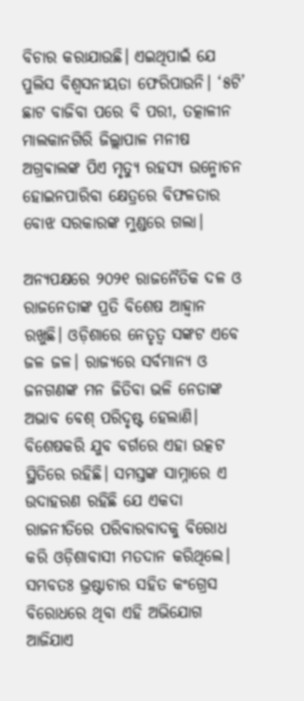ବିଚାର କରାଯାଉଛି। ଏଇଥିପାଇଁ ଯେ ପୁଲିସ ବିଶ୍ବସନୀୟତା ଫେରିପାଉନି। ‘୫ଟି’ ଛାଟ ବାଜିବା ପରେ ବି ପରୀ, ତତ୍କାଳୀନ ମାଲକାନଗିରି ଜିଲ୍ଲାପାଳ ମନୀଷ ଅଗ୍ରଵାଲଙ୍କ ପିଏ ମୃତ୍ୟୁ ରହସ୍ୟ ଉନ୍ମୋଚନ ହୋଇନପାରିବା କ୍ଷେତ୍ରରେ ବିଫଳତାର ବୋଝ ସରକାରଙ୍କ ମୁଣ୍ଡରେ ଗଲା।

ଅନ୍ୟପକ୍ଷରେ ୨୦୨୧ ରାଜନୈତିକ ଦଳ ଓ ରାଜନେତାଙ୍କ ପ୍ରତି ବିଶେଷ ଆହ୍ବାନ ରଖୁଛି। ଓଡ଼ିଶାରେ ନେତୃତ୍ବ ସଙ୍କଟ ଏବେ ଜଳ ଜଳ। ରାଜ୍ୟରେ ସର୍ବମାନ୍ୟ ଓ ଜନଗଣଙ୍କ ମନ ଜିତିବା ଭଳି ନେତାଙ୍କ ଅଭାବ ବେଶ୍ ପରିଦୃଷ୍ଟ ହେଲାଣି। ବିଶେଷକରି ଯୁବ ବର୍ଗରେ ଏହା ଉତ୍କଟ ସ୍ଥିତିରେ ରହିଛି। ସମସ୍ତଙ୍କ ସାମ୍ନାରେ ଏ ଉଦାହରଣ ରହିଛି ଯେ ଏକଦା ରାଜନୀତିରେ ପରିବାରବାଦକୁ ବିରୋଧ କରି ଓଡ଼ିଶାବାସୀ ମତଦାନ କରିଥିଲେ। ସମ୍ଭବତଃ ଭ୍ରଷ୍ଟାଚାର ସହିତ କଂଗ୍ରେସ ବିରୋଧରେ ଥିବା ଏହି ଅଭିଯୋଗ ଆଜିଯାଏ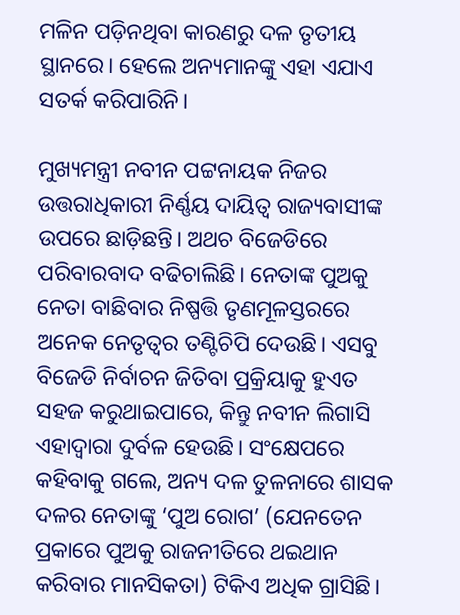ମଳିନ ପଡ଼ିନଥିବା କାରଣରୁ ଦଳ ତୃତୀୟ ସ୍ଥାନରେ। ହେଲେ ଅନ୍ୟମାନଙ୍କୁ ଏହା ଏଯାଏ ସତର୍କ କରିପାରିନି।

ମୁଖ୍ୟମନ୍ତ୍ରୀ ନବୀନ ପଟ୍ଟନାୟକ ନିଜର ଉତ୍ତରାଧିକାରୀ ନିର୍ଣ୍ଣୟ ଦାୟିତ୍ବ ରାଜ୍ୟବାସୀଙ୍କ ଉପରେ ଛାଡ଼ିଛନ୍ତି। ଅଥଚ ବିଜେଡିରେ ପରିବାରବାଦ ବଢିଚାଲିଛି। ନେତାଙ୍କ ପୁଅକୁ ନେତା ବାଛିବାର ନିଷ୍ପତ୍ତି ତୃଣମୂଳସ୍ତରରେ ଅନେକ ନେତୃତ୍ବର ତଣ୍ଟିଚିପି ଦେଉଛି। ଏସବୁ ବିଜେଡି ନିର୍ବାଚନ ଜିତିବା ପ୍ରକ୍ରିୟାକୁ ହୁଏତ ସହଜ କରୁଥାଇପାରେ, କିନ୍ତୁ ନବୀନ ଲିଗାସି ଏହାଦ୍ବାରା ଦୁର୍ବଳ ହେଉଛି। ସଂକ୍ଷେପରେ କହିବାକୁ ଗଲେ, ଅନ୍ୟ ଦଳ ତୁଳନାରେ ଶାସକ ଦଳର ନେତାଙ୍କୁ ‘ପୁଅ ରୋଗ’ (ଯେନତେନ ପ୍ରକାରେ ପୁଅକୁ ରାଜନୀତିରେ ଥଇଥାନ କରିବାର ମାନସିକତା) ଟିକିଏ ଅଧିକ ଗ୍ରାସିଛି।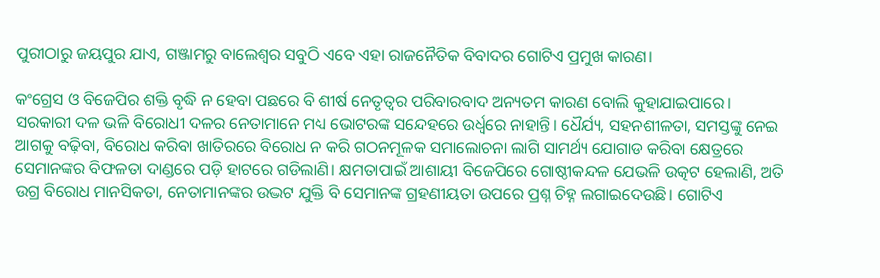ପୁରୀଠାରୁ ଜୟପୁର ଯାଏ, ଗଞ୍ଜାମରୁ ବାଲେଶ୍ବର ସବୁଠି ଏବେ ଏହା ରାଜନୈତିକ ବିବାଦର ଗୋଟିଏ ପ୍ରମୁଖ କାରଣ।

କଂଗ୍ରେସ ଓ ବିଜେପିର ଶକ୍ତି ବୃଦ୍ଧି ନ ହେବା ପଛରେ ବି ଶୀର୍ଷ ନେତୃତ୍ବର ପରିବାରବାଦ ଅନ୍ୟତମ କାରଣ ବୋଲି କୁହାଯାଇପାରେ। ସରକାରୀ ଦଳ ଭଳି ବିରୋଧୀ ଦଳର ନେତାମାନେ ମଧ୍ୟ ଭୋଟରଙ୍କ ସନ୍ଦେହରେ ଉର୍ଧ୍ବରେ ନାହାନ୍ତି। ଧୈର୍ଯ୍ୟ, ସହନଶୀଳତା, ସମସ୍ତଙ୍କୁ ନେଇ ଆଗକୁ ବଢ଼ିବା, ବିରୋଧ କରିବା ଖାତିରରେ ବିରୋଧ ନ କରି ଗଠନମୂଳକ ସମାଲୋଚନା ଲାଗି ସାମର୍ଥ୍ୟ ଯୋଗାଡ କରିବା କ୍ଷେତ୍ରରେ ସେମାନଙ୍କର ବିଫଳତା ଦାଣ୍ଡରେ ପଡ଼ି ହାଟରେ ଗଡିଲାଣି। କ୍ଷମତାପାଇଁ ଆଶାୟୀ ବିଜେପିରେ ଗୋଷ୍ଠୀକନ୍ଦଳ ଯେଭଳି ଉତ୍କଟ ହେଲାଣି, ଅତି ଉଗ୍ର ବିରୋଧ ମାନସିକତା, ନେତାମାନଙ୍କର ଉଦ୍ଭଟ ଯୁକ୍ତି ବି ସେମାନଙ୍କ ଗ୍ରହଣୀୟତା ଉପରେ ପ୍ରଶ୍ନ ଚିହ୍ନ ଲଗାଇଦେଉଛି। ଗୋଟିଏ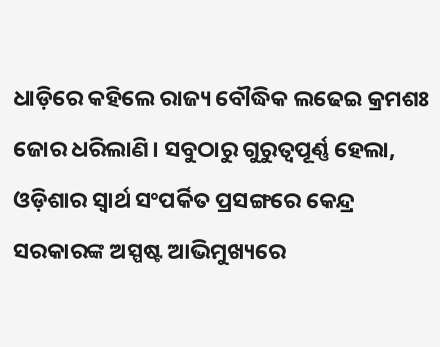ଧାଡ଼ିରେ କହିଲେ ରାଜ୍ୟ ବୌଦ୍ଧିକ ଲଢେଇ କ୍ରମଶଃ ଜୋର ଧରିଲାଣି। ସବୁଠାରୁ ଗୁରୁତ୍ବପୂର୍ଣ୍ଣ ହେଲା, ଓଡ଼ିଶାର ସ୍ବାର୍ଥ ସଂପର୍କିତ ପ୍ରସଙ୍ଗରେ କେନ୍ଦ୍ର ସରକାରଙ୍କ ଅସ୍ପଷ୍ଟ ଆଭିମୁଖ୍ୟରେ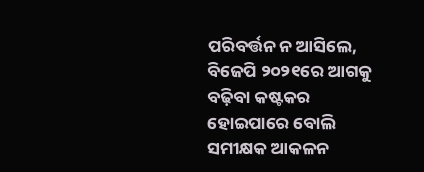ପରିବର୍ତ୍ତନ ନ ଆସିଲେ, ବିଜେପି ୨୦୨୧ରେ ଆଗକୁ ବଢ଼ିବା କଷ୍ଟକର ହୋଇପାରେ ବୋଲି ସମୀକ୍ଷକ ଆକଳନ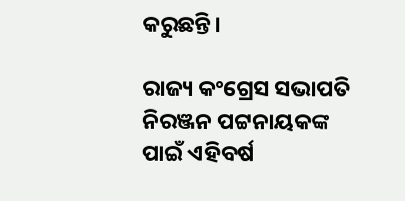କରୁଛନ୍ତି।

ରାଜ୍ୟ କଂଗ୍ରେସ ସଭାପତି ନିରଞ୍ଜନ ପଟ୍ଟନାୟକଙ୍କ ପାଇଁ ଏହିବର୍ଷ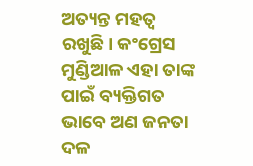ଅତ୍ୟନ୍ତ ମହତ୍ବ ରଖୁଛି। କଂଗ୍ରେସ ମୁଣ୍ଡିଆଳ ଏହା ତାଙ୍କ ପାଇଁ ବ୍ୟକ୍ତିଗତ ଭାବେ ଅଣ ଜନତା ଦଳ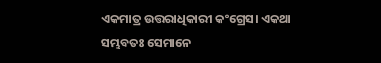ଏକମାତ୍ର ଉତ୍ତରାଧିକାରୀ କଂଗ୍ରେସ। ଏକଥା ସମ୍ଭବତଃ ସେମାନେ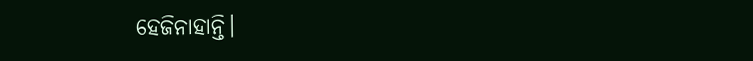ହେଜିନାହାନ୍ତି।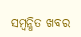ସମ୍ବନ୍ଧିତ ଖବର